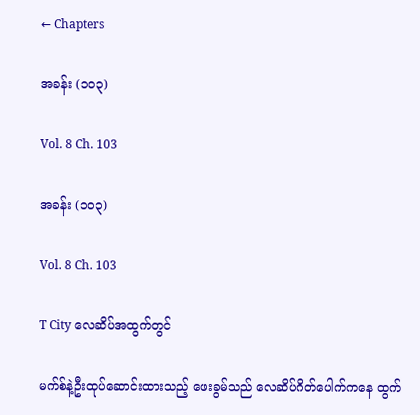← Chapters

အခန်း (၁၀၃)

Vol. 8 Ch. 103

အခန်း (၁၀၃)

Vol. 8 Ch. 103

T City လေဆိပ်အထွက်တွင်

မက်စ်နဲ့ဦးထုပ်ဆောင်းထားသည့် ဖေးခွမ်သည် လေဆိပ်ဂိတ်ပေါက်ကနေ ထွက်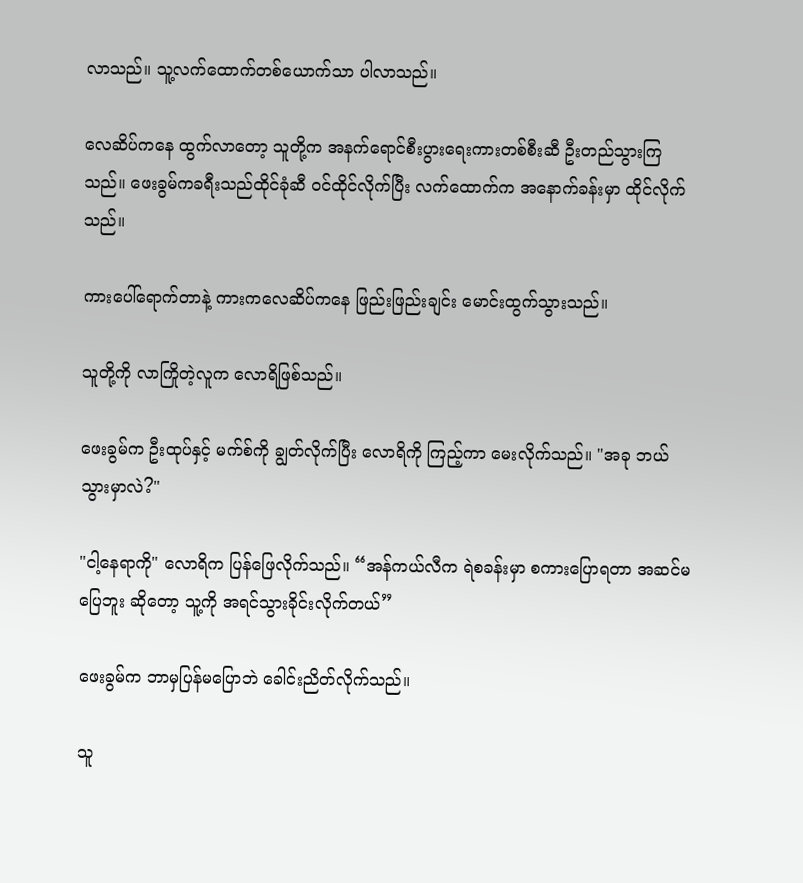လာသည်။ သူ့လက်ထောက်တစ်ယောက်သာ ပါလာသည်။

လေဆိပ်ကနေ ထွက်လာတော့ သူတို့က အနက်ရောင်စီးပွားရေးကားတစ်စီးဆီ ဦးတည်သွားကြသည်။ ဖေးခွမ်ကခရီးသည်ထိုင်ခုံဆီ ဝင်ထိုင်လိုက်ပြီး လက်ထောက်က အနောက်ခန်းမှာ ထိုင်လိုက်သည်။

ကား‌ပေါ်ရောက်တာနဲ့ ကားကလေဆိပ်ကနေ ဖြည်းဖြည်းချင်း မောင်းထွက်သွားသည်။

သူတို့ကို လာကြိုတဲ့လူက လောရိဖြစ်သည်။

ဖေးခွမ်က ဦးထုပ်နှင့် မက်စ်ကို ချွတ်လိုက်ပြီး လောရိကို ကြည့်ကာ မေးလိုက်သည်။ "အခု ဘယ်သွားမှာလဲ?"

"ငါ့နေရာကို" လောရိက ပြန်ဖြေလိုက်သည်။ “အန်ကယ်လီက ရဲစခန်းမှာ စကားပြောရတာ အဆင်မပြေဘူး ဆိုတော့ သူ့ကို အရင်သွားခိုင်းလိုက်တယ်”

ဖေးခွမ်က ဘာမှပြန်မပြောဘဲ ခေါင်းညိတ်လိုက်သည်။

သူ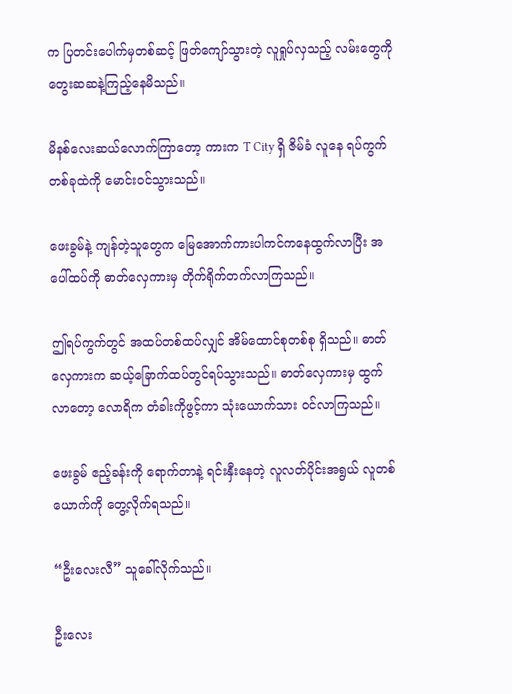က ပြတင်းပေါက်မှတစ်ဆင့် ဖြတ်ကျော်သွားတဲ့ လူရှုပ်လှသည့် လမ်းတွေကို တွေးဆဆနဲ့ကြည့်နေမိသည်။

မိနစ်လေးဆယ်လောက်ကြာတော့ ကားက T City ရှိ ဇိမ်ခံ လူနေ ရပ်ကွက်တစ်ခုထဲကို မောင်းဝင်သွားသည်။

ဖေးခွမ်နဲ့ ကျန်တဲ့သူတွေက မြေအောက်ကားပါကင်ကနေထွက်လာပြီး အပေါ်ထပ်ကို ဓာတ်လှေကားမှ တိုက်ရိုက်တက်လာကြသည်။

ဤရပ်ကွက်တွင် အထပ်တစ်ထပ်လျှင် အိမ်ထောင်စုတစ်စု ရှိသည်။ ဓာတ်လှေကားက ဆယ့်ခြောက်ထပ်တွင်ရပ်သွားသည်။ ဓာတ်လှေကားမှ ထွက်လာတော့ လောရိက တံခါးကိုဖွင့်ကာ သုံးယောက်သား ဝင်လာကြသည်။

ဖေးခွမ် ဧည့်ခန်းကို ရောက်တာနဲ့ ရင်းနှီးနေတဲ့ လူလတ်ပိုင်းအရွယ် လူတစ်ယောက်ကို တွေ့လိုက်ရသည်။

“ဦးလေးလီ” သူခေါ်လိုက်သည်။

ဦးလေး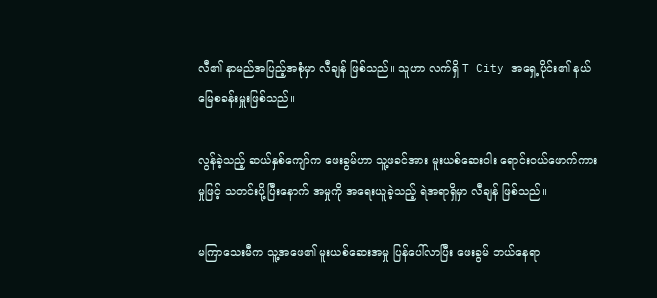လီ၏ နာမည်အပြည့်အစုံမှာ လီချန် ဖြစ်သည်။ သူဟာ လက်ရှိ T City အရှေ့ပိုင်း၏ နယ်မြေစခန်းမှူးဖြစ်သည်။

လွန်ခဲ့သည့် ဆယ်နှစ်ကျော်က ဖေးခွမ်ဟာ သူ့ဖခင်အား မူးယစ်ဆေးဝါး ရောင်းဝယ်ဖောက်ကားမှုဖြင့် သတင်းပို့ပြီးနောက် အမှုကို အရေးယူခဲ့သည့် ရဲအရာရှိမှာ လီချန် ဖြစ်သည်။

မကြာသေးမီက သူ့အဖေ၏ မူးယစ်ဆေးအမှု ပြန်ပေါ်လာပြီး ဖေးခွမ် ဘယ်နေရာ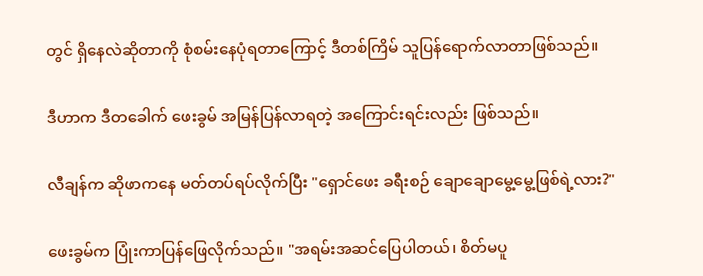တွင် ရှိနေလဲဆိုတာကို စုံစမ်းနေပုံရတာကြောင့် ဒီတစ်ကြိမ် သူပြန်ရောက်လာတာဖြစ်သည်။

ဒီဟာက ဒီတခေါက် ဖေးခွမ် အမြန်ပြန်လာရတဲ့ အကြောင်းရင်းလည်း ဖြစ်သည်။

လီချန်က ဆိုဖာကနေ မတ်တပ်ရပ်လိုက်ပြီး "ရှောင်ဖေး ခရီးစဉ် ချောချောမွေ့မွေ့ဖြစ်ရဲ့လား?"

ဖေးခွမ်က ပြုံးကာပြန်ဖြေလိုက်သည်။ "အရမ်းအဆင်‌ပြေပါတယ်၊ စိတ်မပူ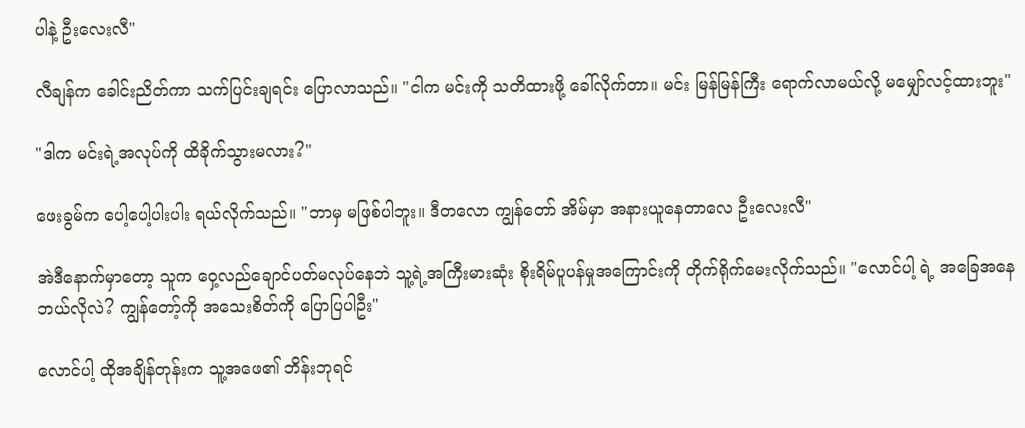ပါနဲ့ ဦးလေးလီ"

လီချန်က ခေါင်းညိတ်ကာ သက်ပြင်းချရင်း ပြောလာသည်။ "ငါက မင်းကို သတိထားဖို့ ခေါ်လိုက်တာ။ မင်း မြန်မြန်ကြီး ရောက်လာမယ်လို့ မမျှော်လင့်ထားဘူး"

"ဒါက မင်းရဲ့အလုပ်ကို ထိခိုက်သွားမလား?"

ဖေးခွမ်က ပေါ့ပေါ့ပါးပါး ရယ်လိုက်သည်။ "ဘာမှ မဖြစ်ပါဘူး။ ဒီတလော ကျွန်တော် အိမ်မှာ အနားယူနေတာလေ ဦးလေးလီ"

အဲဒီနောက်မှာတော့ သူက ဝှေ့လည်ချောင်ပတ်မလုပ်နေဘဲ သူ့ရဲ့အကြီးမားဆုံး စိုးရိမ်ပူပန်မှုအကြောင်းကို တိုက်ရိုက်မေးလိုက်သည်။ "လောင်ပါ့ ရဲ့ အခြေအနေဘယ်လိုလဲ? ကျွန်တော့်ကို အသေးစိတ်ကို ပြောပြပါဦး"

လောင်ပါ့ ထိုအချိန်တုန်းက သူ့အဖေ၏ ဘိန်းဘုရင်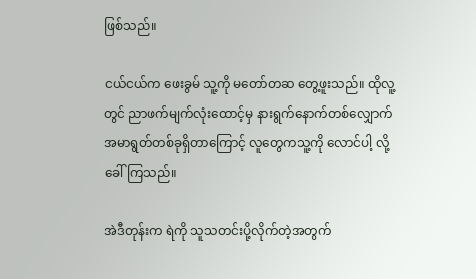ဖြစ်သည်။

ငယ်ငယ်က ဖေးခွမ် သူ့ကို မတော်တဆ တွေ့ဖူးသည်။ ထိုလူ့တွင် ညာဖက်မျက်လုံးထောင့်မှ နားရွက်နောက်တစ်လျှောက် အမာရွတ်တစ်ခုရှိတာကြောင့် လူတွေကသူ့ကို လောင်ပါ့ လို့ခေါ်ကြသည်။

အဲဒီတုန်းက ရဲကို သူသတင်းပို့လိုက်တဲ့အတွက်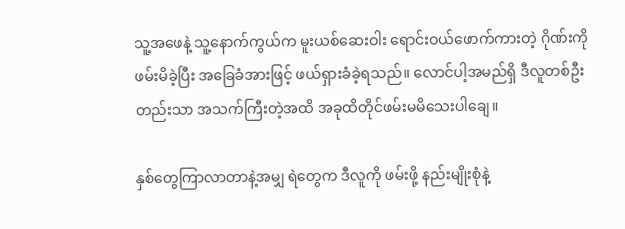သူ့အဖေနဲ့ သူ့နောက်ကွယ်က မူးယစ်ဆေးဝါး ရောင်းဝယ်ဖောက်ကားတဲ့ ဂိုဏ်းကို ဖမ်းမိခဲ့ပြီး အခြေခံအားဖြင့် ဖယ်ရှားခံခဲ့ရသည်။ လောင်ပါ့အမည်ရှိ ဒီလူတစ်ဦးတည်းသာ အသက်ကြီးတဲ့အထိ အခုထိတိုင်ဖမ်းမမိသေးပါချေ။

နှစ်တွေကြာလာတာနဲ့အမျှ ရဲတွေက ဒီလူကို ဖမ်းဖို့ နည်းမျိုးစုံနဲ့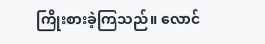ကြိုးစားခဲ့ကြသည်။ လောင်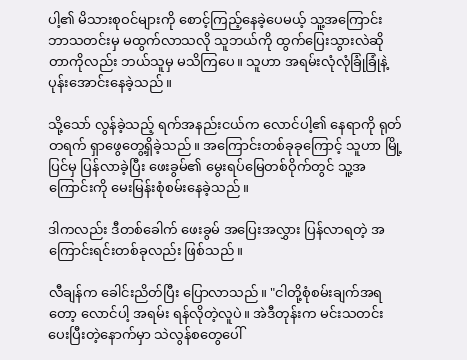ပါ့၏ မိသားစုဝင်များကို စောင့်ကြည့်နေခဲ့ပေမယ့် သူ့အကြောင်း ဘာသတင်းမှ မထွက်လာသလို သူဘယ်ကို ထွက်ပြေးသွားလဲဆိုတာကိုလည်း ဘယ်သူမှ မသိကြပေ။ သူဟာ အရမ်းလုံလုံခြုံခြုံနဲ့ပုန်းအောင်းနေခဲ့သည်။

သို့သော် လွန်ခဲ့သည့် ရက်အနည်းငယ်က လောင်ပါ့၏ နေရာကို ရုတ်တရက် ရှာဖွေတွေ့ရှိခဲ့သည်။ အကြောင်းတစ်ခုခုကြောင့် သူဟာ မြို့ပြင်မှ ပြန်လာခဲ့ပြီး ဖေးခွမ်၏ မွေးရပ်မြေတစ်ဝိုက်တွင် သူ့အကြောင်းကို မေးမြန်းစုံစမ်းနေခဲ့သည်။

ဒါကလည်း ဒီတစ်ခေါက် ဖေးခွမ် အပြေးအလွှား ပြန်လာရတဲ့ အကြောင်းရင်းတစ်ခုလည်း ဖြစ်သည်။

လီချန်က ခေါင်းညိတ်ပြီး ပြောလာသည်။ "ငါတို့စုံစမ်းချက်အရတော့ လောင်ပါ့ အရမ်း ရန်လိုတဲ့လူပဲ။ အဲဒီတုန်းက မင်းသတင်းပေးပြီးတဲ့နောက်မှာ သဲလွန်စတွေပေါ်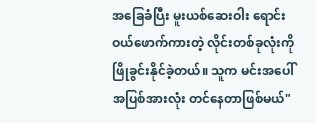အခြေခံပြီး မူးယစ်ဆေးဝါး ရောင်းဝယ်ဖောက်ကားတဲ့ လိုင်းတစ်ခုလုံးကို ဖြိုခွင်းနိုင်ခဲ့တယ်။ သူက မင်းအ‌ပေါ် အပြစ်အားလုံး တင်နေတာဖြစ်မယ်"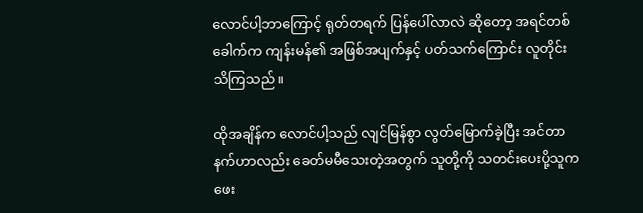လောင်ပါ့ဘာကြောင့် ရုတ်တရက် ပြန်ပေါ်လာလဲ ဆိုတော့ အရင်တစ်ခေါက်က ကျန်းမန်၏ အဖြစ်အပျက်နှင့် ပတ်သက်ကြောင်း လူတိုင်း သိကြသည်။

ထိုအချိန်က လောင်ပါ့သည် လျင်မြန်စွာ လွတ်မြောက်ခဲ့ပြီး အင်တာနက်ဟာလည်း ခေတ်မမီသေးတဲ့အတွက် သူတို့ကို သတင်းပေးပို့သူက ဖေး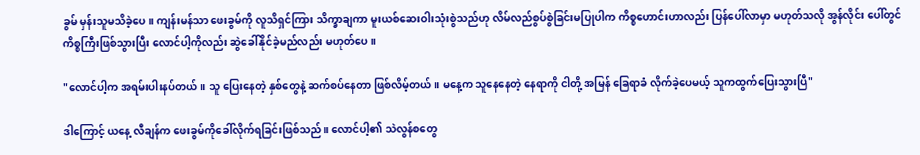ခွမ် မှန်းသူမသိခဲ့ပေ။ ကျန်းမန်သာ ဖေးခွမ်ကို လူသိရှင်ကြား သိက္ခာချကာ မူးယစ်ဆေးဝါးသုံးစွဲသည်ဟု လိမ်လည်စွပ်စွဲခြင်းမပြုပါက ကိစ္စဟောင်းဟာလည်း ပြန်ပေါ်လာမှာ မဟုတ်သလို အွန်လိုင်း ပေါ်တွင် ကိစ္စကြီးဖြစ်သွားပြီး လောင်ပါ့ကိုလည်း ဆွဲခေါ်နိုင်ခဲ့မည်လည်း မဟုတ်ပေ။

"လောင်ပါ့က အရမ်းပါးနပ်တယ်။ သူ ပြေးနေတဲ့ နှစ်တွေနဲ့ ဆက်စပ်နေတာ ဖြစ်လိမ့်တယ်။ မနေ့က သူနေနေတဲ့ နေရာကို ငါတို့ အမြန် ခြေရာခံ လိုက်ခဲ့ပေမယ့် သူကထွက်ပြေးသွားပြီ"

ဒါကြောင့် ယနေ့ လီချန်က ဖေးခွမ်ကိုခေါ်လိုက်ရခြင်းဖြစ်သည်။ လောင်ပါ့၏ သဲလွန်စတွေ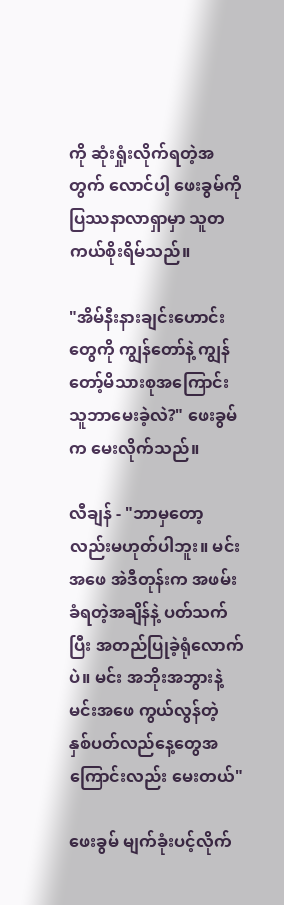ကို ဆုံးရှုံးလိုက်ရတဲ့အတွက် လောင်ပါ့ ဖေးခွမ်ကို ပြဿနာလာရှာမှာ သူတကယ်စိုးရိမ်သည်။

"အိမ်နီးနားချင်းဟောင်းတွေကို ကျွန်တော်နဲ့ ကျွန်တော့်မိသားစုအကြောင်း သူဘာမေးခဲ့လဲ?" ဖေးခွမ်က မေးလိုက်သည်။

လီချန် - "ဘာမှတော့လည်းမဟုတ်ပါဘူး။ မင်းအဖေ အဲဒီတုန်းက အဖမ်းခံရတဲ့အချိန်နဲ့ ပတ်သက်ပြီး အတည်ပြုခဲ့ရုံလောက်ပဲ။ မင်း အဘိုးအဘွားနဲ့ မင်းအဖေ ကွယ်လွန်တဲ့ နှစ်ပတ်လည်နေ့တွေအကြောင်းလည်း မေးတယ်"

ဖေးခွမ် မျက်ခုံးပင့်လိုက်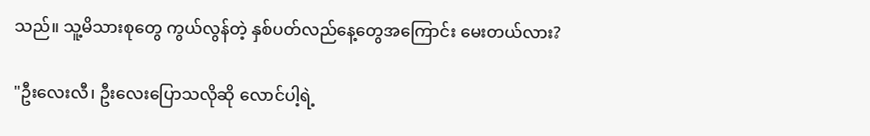သည်။ သူ့မိသားစုတွေ ကွယ်လွန်တဲ့ နှစ်ပတ်လည်နေ့တွေအကြောင်း မေးတယ်လား?

"ဦးလေးလီ၊ ဦးလေးပြောသလိုဆို လောင်ပါ့ရဲ့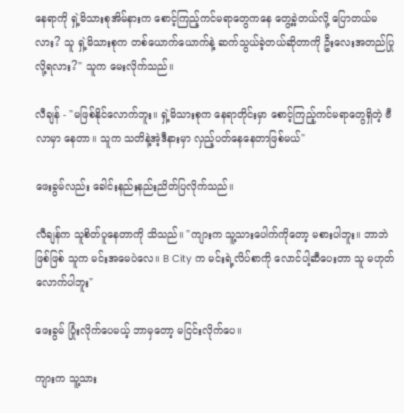နေရာကို ရှဲ့မိသားစုအိမ်နားက စောင့်ကြည့်ကင်မရာတွေကနေ တွေ့ခဲ့တယ်လို့ ပြောတယ်မလား? သူ ရှဲ့မိသားစုက တစ်ယောက်ယောက်နဲ့ ဆက်သွယ်ခဲ့တယ်ဆိုတာကို ဦးလေးအတည်ပြုလို့ရလား?" သူက မေးလိုက်သည်။

လီချန် - "မဖြစ်နိုင်လောက်ဘူး။ ရှဲ့မိသားစုက နေရာတိုင်းမှာ စောင့်ကြည့်ကင်မရာတွေရှိတဲ့ ဗီလာမှာ နေတာ။ သူက သတိနဲ့အဲ့ဒီနားမှာ လှည့်ပတ်နေနေတာဖြစ်မယ်"

ဖေးခွမ်လည်း ခေါင်းနည်းနည်းညိတ်ပြလိုက်သည်။

လီချန်က သူစိတ်ပူနေတာကို သိသည်။ "ကျားက သူ့သားပေါက်ကိုတော့ မစားပါဘူး။ ဘာဘဲဖြစ်ဖြစ် သူက မင်းအမေပဲလေ။ B City က မင်းရဲ့လိပ်စာကို လောင်ပါ့ဆီပေးတာ သူ မဟုတ်လောက်ပါဘူး"

ဖေးခွမ် ပြုံးလိုက်ပေမယ့် ဘာမှတော့ မငြင်းလိုက်ပေ။

ကျားက သူ့သား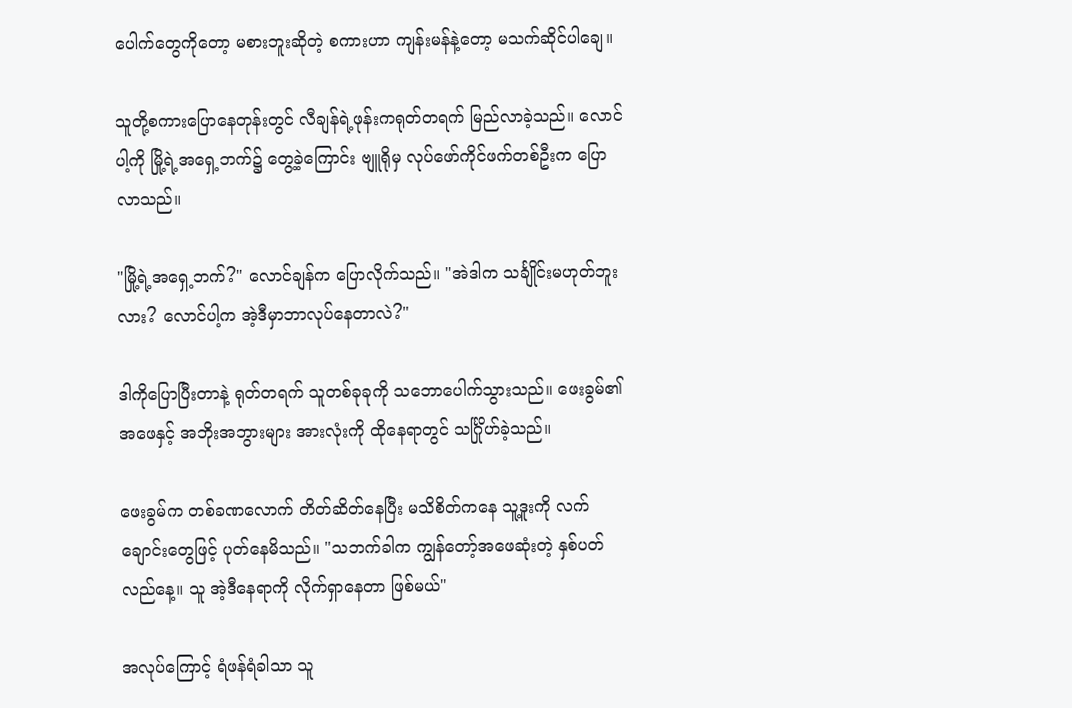ပေါက်တွေကိုတော့ မစားဘူးဆိုတဲ့ စကားဟာ ကျန်းမန်နဲ့တော့ မသက်ဆိုင်ပါချေ။

သူတို့စကားပြောနေတုန်းတွင် လီချန်ရဲ့ဖုန်းကရုတ်တရက် မြည်လာခဲ့သည်။ လောင်ပါ့ကို မြို့ရဲ့အရှေ့ဘက်၌ တွေ့ခဲ့ကြောင်း ဗျူရိုမှ လုပ်ဖော်ကိုင်ဖက်တစ်ဦးက ပြောလာသည်။

"မြို့ရဲ့အရှေ့ဘက်?" လောင်ချန်က ပြောလိုက်သည်။ "အဲဒါက သင်္ချိုင်းမဟုတ်ဘူးလား? လောင်ပါ့က အဲ့ဒီမှာဘာလုပ်နေတာလဲ?"

ဒါကိုပြောပြီးတာနဲ့ ရုတ်တရက် သူတစ်ခုခုကို သဘောပေါက်သွားသည်။ ဖေးခွမ်၏ အဖေနှင့် အဘိုးအဘွားများ အားလုံးကို ထိုနေရာတွင် သင်္ဂြိုဟ်ခဲ့သည်။

ဖေးခွမ်က တစ်ခဏလောက် တိတ်ဆိတ်နေပြီး မသိစိတ်ကနေ သူ့ဒူးကို လက်ချောင်းတွေဖြင့် ပုတ်နေမိသည်။ "သဘက်ခါက ကျွန်‌တော့်အဖေဆုံးတဲ့ နှစ်ပတ်လည်နေ့။ သူ အဲ့ဒီနေရာကို လိုက်ရှာနေတာ ဖြစ်မယ်"

အလုပ်ကြောင့် ရံဖန်ရံခါသာ သူ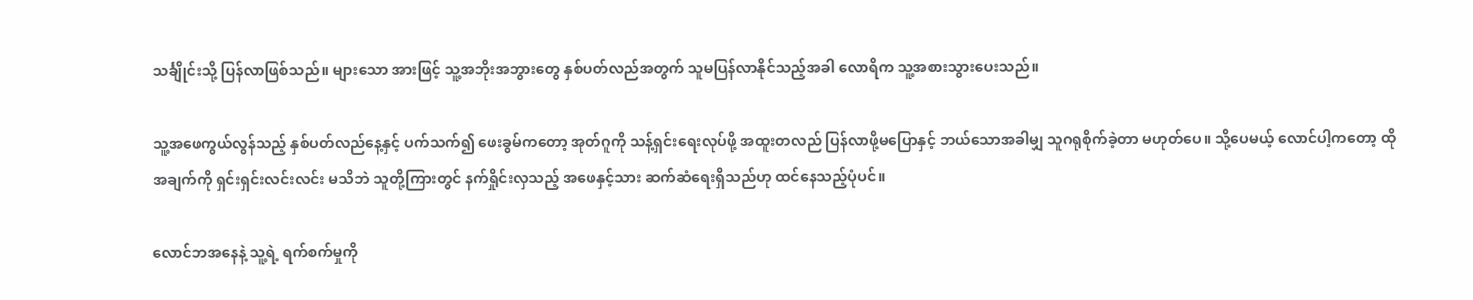သင်္ချိုင်းသို့ ပြန်လာဖြစ်သည်။ များသော အားဖြင့် သူ့အဘိုးအဘွားတွေ နှစ်ပတ်လည်အတွက် သူမပြန်လာနိုင်သည့်အခါ လောရိက သူ့အစားသွားပေးသည်။

သူ့အဖေကွယ်လွန်သည့် နှစ်ပတ်လည်နေ့နှင့် ပက်သက်၍ ဖေးခွမ်ကတော့ အုတ်ဂူကို သန့်ရှင်းရေးလုပ်ဖို့ အထူးတလည် ပြန်လာဖို့မပြောနှင့် ဘယ်သောအခါမျှ သူဂရုစိုက်ခဲ့တာ မဟုတ်‌ပေ။ သို့ပေမယ့် လောင်ပါ့ကတော့ ထိုအချက်ကို ရှင်းရှင်းလင်းလင်း မသိဘဲ သူတို့ကြားတွင် နက်ရှိုင်းလှသည့် အဖေနှင့်သား ဆက်ဆံရေးရှိသည်ဟု ထင်နေသည့်ပုံပင်။

လောင်ဘအနေနဲ့ သူ့ရဲ့ ရက်စက်မှုကို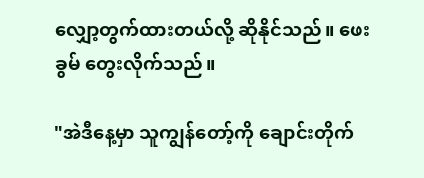လျှော့တွက်ထားတယ်လို့ ဆိုနိုင်သည်။ ဖေးခွမ် တွေးလိုက်သည်။

"အဲဒီနေ့မှာ သူကျွန်တော့်ကို ချောင်းတိုက်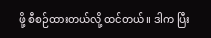ဖို့ စီစဉ်ထားတယ်လို့ ထင်တယ်။ ဒါက ပြီး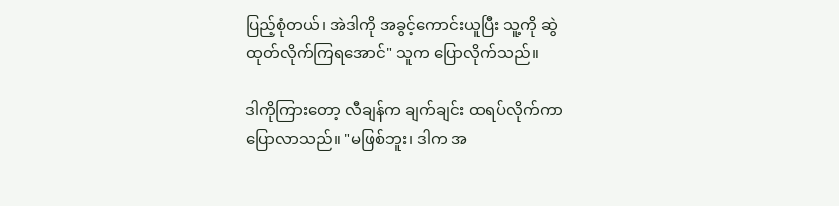ပြည့်စုံတယ်၊ အဲဒါကို အခွင့်ကောင်းယူပြီး သူ့ကို ဆွဲထုတ်လိုက်ကြရအောင်" သူက ပြောလိုက်သည်။

ဒါကိုကြားတော့ လီချန်က ချက်ချင်း ထရပ်လိုက်ကာပြောလာသည်။ "မဖြစ်ဘူး၊ ဒါက အ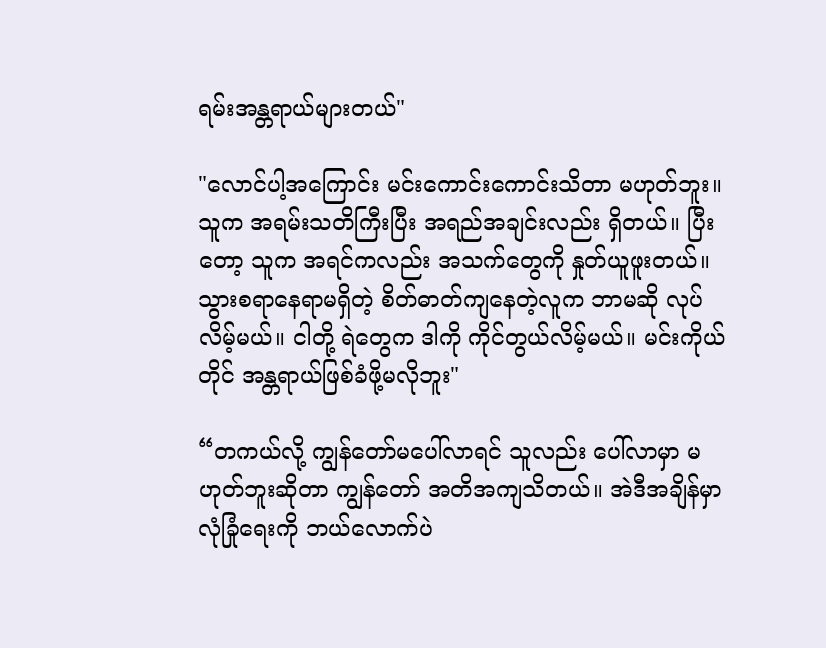ရမ်းအန္တရာယ်များတယ်"

"လောင်ပါ့အကြောင်း မင်းကောင်းကောင်းသိတာ မဟုတ်ဘူး။ သူက အရမ်းသတိကြီးပြီး အရည်အချင်းလည်း ရှိတယ်။ ပြီးတော့ သူက အရင်ကလည်း အသက်တွေကို နှုတ်ယူဖူးတယ်။ သွားစရာနေရာမရှိတဲ့ စိတ်ဓာတ်ကျနေတဲ့လူက ဘာမဆို လုပ်လိမ့်မယ်။ ငါတို့ ရဲတွေက ဒါကို ကိုင်တွယ်လိမ့်မယ်။ မင်းကိုယ်တိုင် အန္တရာယ်ဖြစ်ခံဖို့မလိုဘူး"

“တကယ်လို့ ကျွန်‌တော်မပေါ်လာရင် သူလည်း ပေါ်လာမှာ မဟုတ်ဘူးဆိုတာ ကျွန်‌တော် အတိအကျသိတယ်။ အဲဒီအချိန်မှာ လုံခြုံရေးကို ဘယ်လောက်ပဲ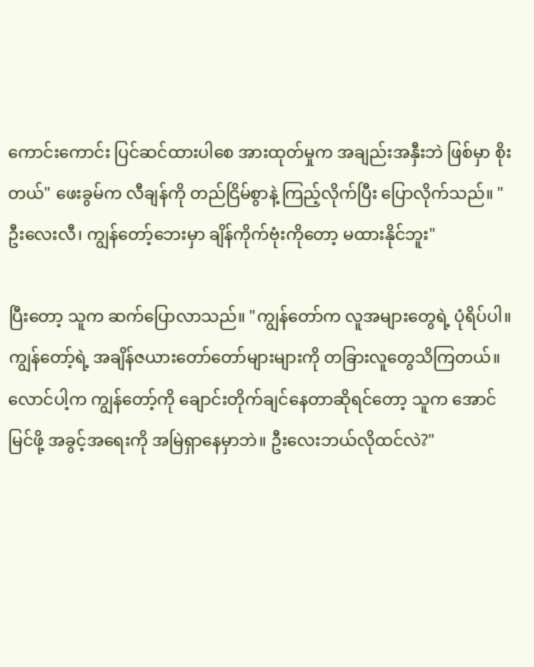ကောင်းကောင်း ပြင်ဆင်ထားပါစေ အားထုတ်မှုက အချည်းအနှီးဘဲ ဖြစ်မှာ စိုးတယ်" ဖေးခွမ်က လီချန်ကို တည်ငြိမ်စွာနဲ့ ကြည့်လိုက်ပြီး ပြောလိုက်သည်။ "ဦးလေးလီ၊ ကျွန်တော့်ဘေးမှာ ချိန်ကိုက်ဗုံးကိုတော့ မထားနိုင်ဘူး"

ပြီးတော့ သူက ဆက်ပြောလာသည်။ "ကျွန်တော်က လူအများတွေရဲ့ ပုံရိပ်ပါ။ ကျွန်တော့်ရဲ့ အချိန်ဇယားတော်တော်များများကို တခြားလူတွေသိကြတယ်။ လောင်ပါ့က ကျွန်တော့်ကို ချောင်းတိုက်ချင်နေတာဆိုရင်တော့ သူက အောင်မြင်ဖို့ အခွင့်အရေးကို အမြဲရှာနေမှာဘဲ။ ဦးလေးဘယ်လိုထင်လဲ?"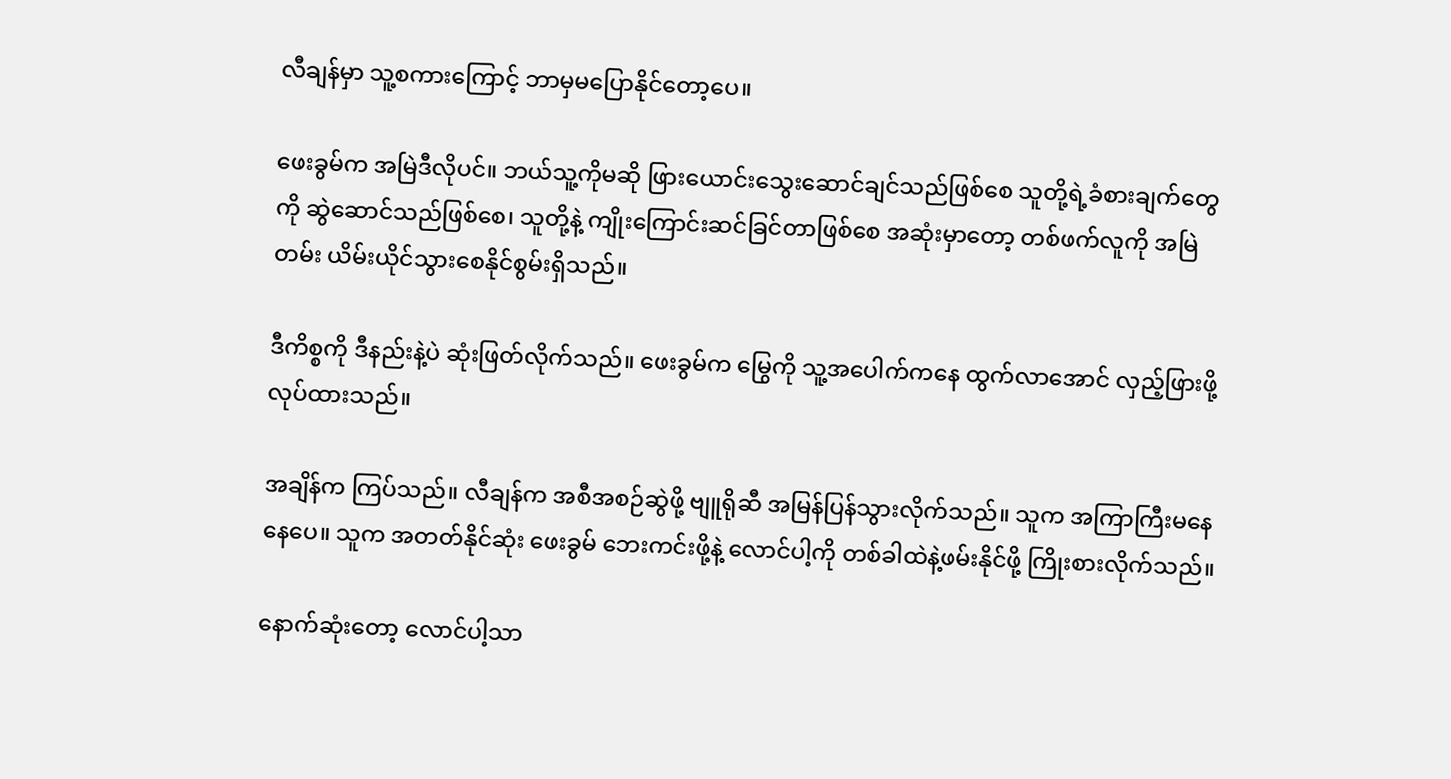လီချန်မှာ သူ့စကားကြောင့် ဘာမှမပြောနိုင်တော့ပေ။

ဖေးခွမ်က အမြဲဒီလိုပင်။ ဘယ်သူ့ကိုမဆို ဖြားယောင်းသွေးဆောင်ချင်သည်ဖြစ်စေ သူတို့ရဲ့ခံစားချက်တွေကို ဆွဲဆောင်သည်ဖြစ်‌စေ၊ သူတို့နဲ့ ကျိုးကြောင်းဆင်ခြင်တာဖြစ်စေ အဆုံးမှာတော့ တစ်ဖက်လူကို အမြဲတမ်း ယိမ်းယိုင်သွားစေနိုင်စွမ်းရှိသည်။

ဒီကိစ္စကို ဒီနည်းနဲ့ပဲ ဆုံးဖြတ်လိုက်သည်။ ဖေးခွမ်က မြွေကို သူ့အပေါက်ကနေ ထွက်လာအောင် လှည့်ဖြားဖို့လုပ်ထားသည်။

အချိန်က ကြပ်သည်။ လီချန်က အစီအစဉ်ဆွဲဖို့ ဗျူရိုဆီ အမြန်ပြန်သွားလိုက်သည်။ သူက အကြာကြီးမနေနေပေ။ သူက အတတ်နိုင်ဆုံး ဖေးခွမ် ဘေးကင်းဖို့နဲ့ လောင်ပါ့ကို တစ်ခါထဲနဲ့ဖမ်းနိုင်ဖို့ ကြိုးစားလိုက်သည်။

နောက်ဆုံးတော့ လောင်ပါ့သာ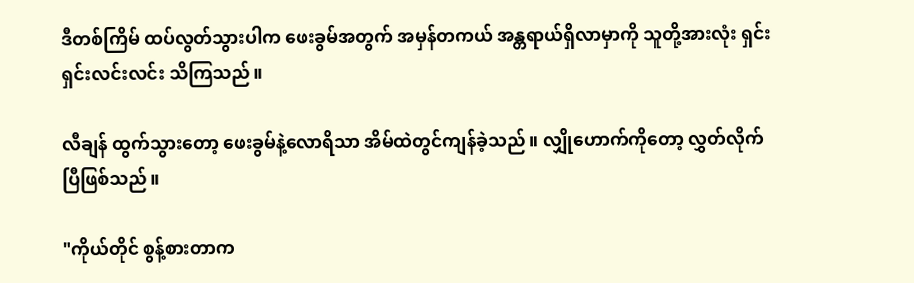ဒီတစ်ကြိမ် ထပ်လွတ်သွားပါက ဖေးခွမ်အတွက် အမှန်တကယ် အန္တရာယ်ရှိလာမှာကို သူတို့အားလုံး ရှင်းရှင်းလင်းလင်း သိကြသည်။

လီချန် ထွက်သွားတော့ ဖေးခွမ်နဲ့လောရိသာ အိမ်ထဲတွင်ကျန်ခဲ့သည်။ လျှိုဟောက်ကိုတော့ လွှတ်လိုက်ပြီဖြစ်သည်။

"ကိုယ်တိုင် စွန့်စားတာက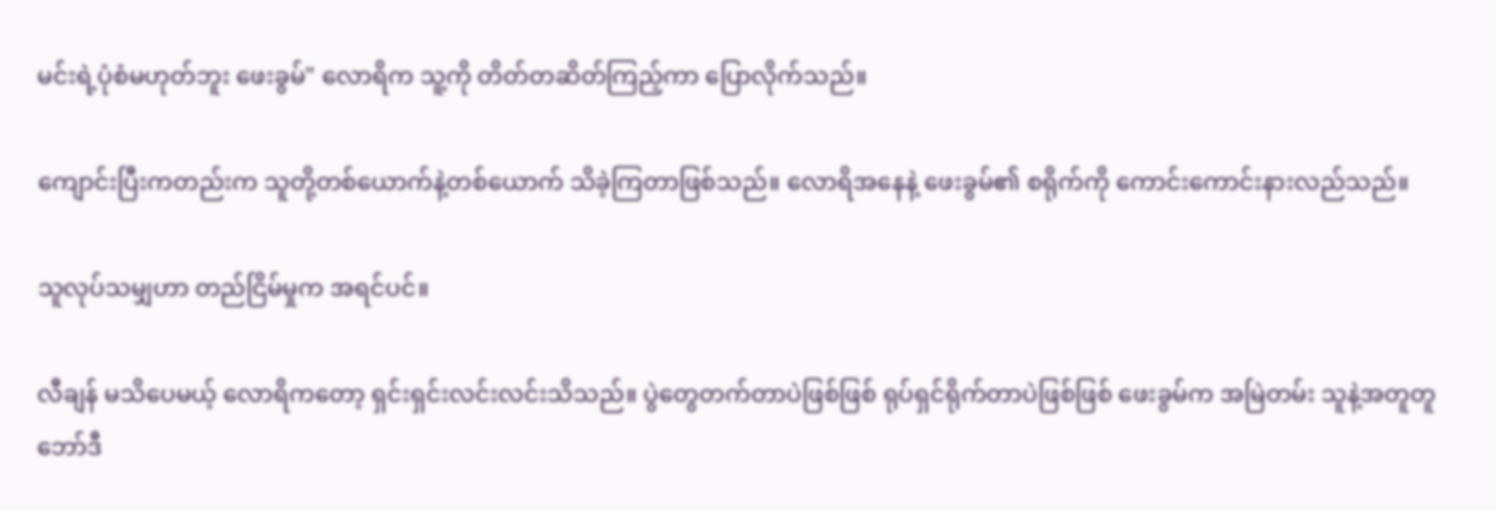မင်းရဲ့ပုံစံမဟုတ်ဘူး ဖေးခွမ်" လောရိက သူ့ကို တိတ်တဆိတ်ကြည့်ကာ ပြောလိုက်သည်။

ကျောင်းပြီးကတည်းက သူတို့တစ်ယောက်နဲ့တစ်ယောက် သိခဲ့ကြတာဖြစ်သည်။ လောရိအနေနဲ့ ဖေးခွမ်၏ စရိုက်ကို ကောင်းကောင်းနားလည်သည်။

သူလုပ်သမျှဟာ တည်ငြိမ်မှုက အရင်ပင်။

လီချန် မသိပေမယ့် လောရိကတော့ ရှင်းရှင်းလင်းလင်းသိသည်။ ပွဲတွေတက်တာပဲဖြစ်ဖြစ် ရုပ်ရှင်ရိုက်တာပဲဖြစ်ဖြစ် ဖေးခွမ်က အမြဲတမ်း သူနဲ့အတူတူ ဘော်ဒီ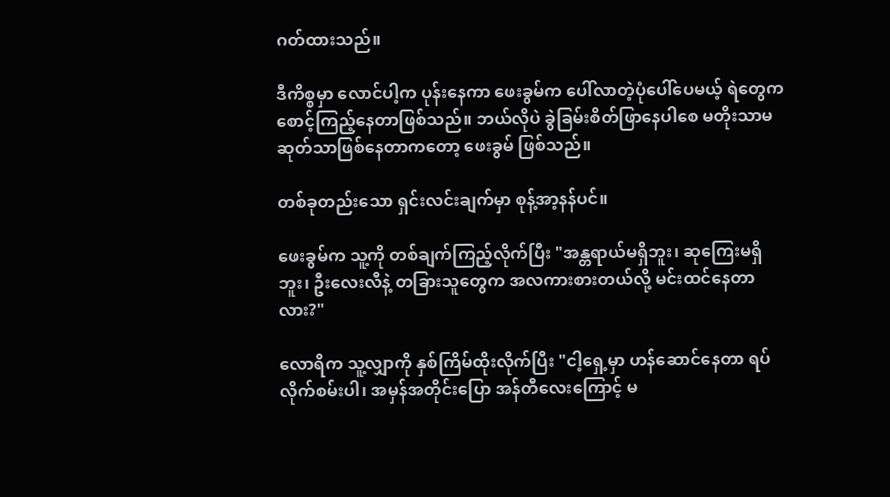ဂတ်ထားသည်။

ဒီကိစ္စမှာ လောင်ပါ့က ပုန်းနေကာ ဖေးခွမ်က ပေါ်လာတဲ့ပုံပေါ်ပေမယ့် ရဲတွေက စောင့်ကြည့်နေတာဖြစ်သည်။ ဘယ်လိုပဲ ခွဲခြမ်းစိတ်ဖြာနေပါစေ မတိုးသာမဆုတ်သာဖြစ်နေတာကတော့ ဖေးခွမ် ဖြစ်သည်။

တစ်ခုတည်းသော ရှင်းလင်းချက်မှာ စုန့်အာ့နန်ပင်။

ဖေးခွမ်က သူ့ကို တစ်ချက်ကြည့်လိုက်ပြီး "အန္တရာယ်မရှိဘူး၊ ဆုကြေးမရှိဘူး၊ ဦးလေးလီနဲ့ တခြားသူတွေက အလကားစားတယ်လို့ မင်းထင်နေတာလား?"

လောရိက သူ့လျှာကို နှစ်ကြိမ်ထိုးလိုက်ပြီး "ငါ့ရှေ့မှာ ဟန်ဆောင်နေတာ ရပ်လိုက်စမ်းပါ၊ အမှန်အတိုင်းပြော အန်တီလေးကြောင့် မ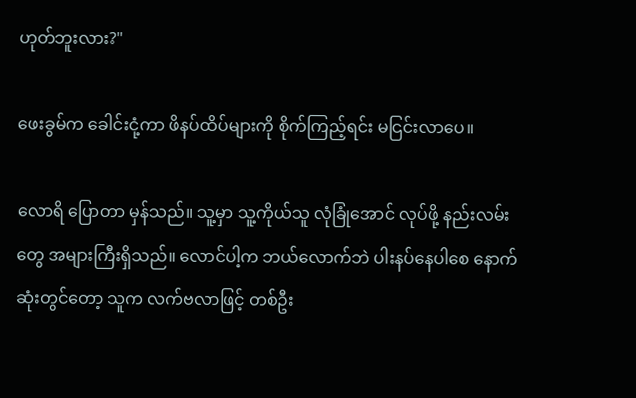ဟုတ်ဘူးလား?"

ဖေးခွမ်က ခေါင်းငုံ့ကာ ဖိနပ်ထိပ်များကို စိုက်ကြည့်ရင်း မငြင်းလာပေ။

လောရိ ပြောတာ မှန်သည်။ သူ့မှာ သူ့ကိုယ်သူ လုံခြုံအောင် လုပ်ဖို့ နည်းလမ်းတွေ အများကြီးရှိသည်။ လောင်ပါ့က ဘယ်လောက်ဘဲ ပါးနပ်နေပါစေ နောက်ဆုံးတွင်တော့ သူက လက်ဗလာဖြင့် တစ်ဦး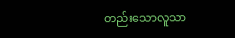တည်းသောလူသာ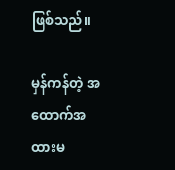ဖြစ်သည်။

မှန်ကန်တဲ့ အထောက်အထားမ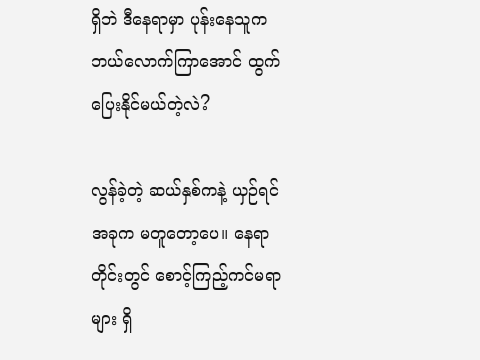ရှိဘဲ ဒီနေရာမှာ ပုန်းနေသူက ဘယ်လောက်ကြာအောင် ထွက်ပြေးနိုင်မယ်တဲ့လဲ?

လွန်ခဲ့တဲ့ ဆယ်နှစ်ကနဲ့ ယှဉ်ရင် အခုက မတူတော့ပေ။ နေရာတိုင်းတွင် စောင့်ကြည့်ကင်မရာများ ရှိ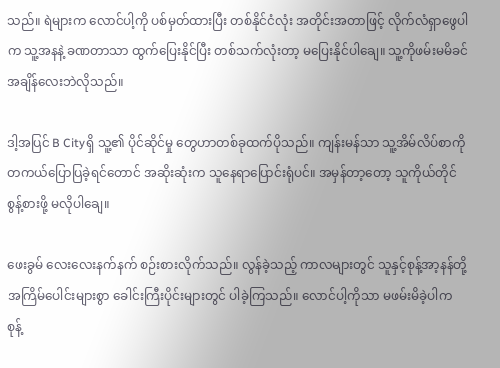သည်။ ရဲများက လောင်ပါ့ကို ပစ်မှတ်ထားပြီး တစ်နိုင်ငံလုံး အတိုင်းအတာဖြင့် လိုက်လံရှာဖွေပါက သူ့အနနဲ့ ခဏတာသာ ထွက်ပြေးနိုင်ပြီး တစ်သက်လုံးတာ့ မပြေးနိုင်ပါချေ။ သူ့ကိုဖမ်းမမိခင် အချိန်လေးဘဲလိုသည်။

ဒါ့အပြင် B Cityရှိ သူ့၏ ပိုင်ဆိုင်မှု တွေဟာတစ်ခုထက်ပိုသည်။ ကျန်းမန်သာ သူ့အိမ်လိပ်စာကို တကယ်ပြောပြခဲ့ရင်တောင် အဆိုးဆုံးက သူနေရာပြောင်းရုံပင်။ အမှန်တာ့တော့ သူကိုယ်တိုင် စွန့်စားဖို့ မလိုပါချေ။

ဖေးခွမ် လေးလေးနက်နက် စဉ်းစားလိုက်သည်။ လွန်ခဲ့သည့် ကာလများတွင် သူနှင့်စုန့်အာ့နန်တို့ အကြိမ်ပေါင်းများစွာ ခေါင်းကြီးပိုင်းများတွင် ပါခဲ့ကြသည်။ လောင်ပါ့ကိုသာ မဖမ်းမိခဲ့ပါက စုန့်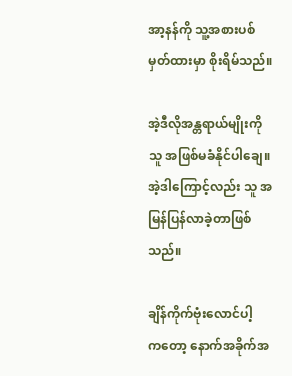အာ့နန်ကို သူ့အစားပစ်မှတ်ထားမှာ စိုးရိမ်သည်။

အဲ့ဒီလိုအန္တရာယ်မျိုးကို သူ အဖြစ်မခံနိုင်ပါချေ။ အဲ့ဒါကြောင့်လည်း သူ အမြန်ပြန်လာခဲ့တာဖြစ်သည်။

ချိန်ကိုက်ဗုံးလောင်ပါ့က‌တော့ နောက်အခိုက်အ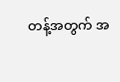တန့်အတွက် အ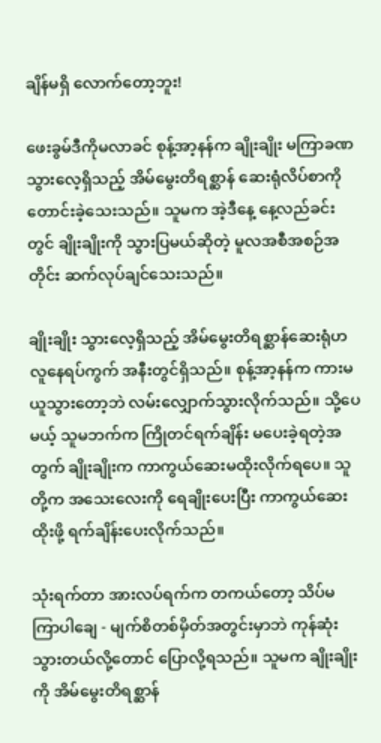ချိန်မရှိ လောက်တော့ဘူး!

ဖေးခွမ်ဒီကိုမလာခင် စုန့်အာ့နန်က ချိုးချိုး မကြာခဏသွားလေ့ရှိသည့် အိမ်မွေးတိရစ္ဆာန် ဆေးရုံလိပ်စာကို တောင်းခဲ့သေးသည်။ သူမက အဲ့ဒီနေ့ နေ့လည်ခင်းတွင် ချိုးချိုးကို သွားပြမယ်ဆိုတဲ့ မူလအစီအစဉ်အတိုင်း ဆက်လုပ်ချင်သေးသည်။

ချိုးချိုး သွားလေ့ရှိသည့် အိမ်မွေးတိရစ္ဆာန်ဆေးရုံဟ လူနေရပ်ကွက် အနီးတွင်ရှိသည်။ စုန့်အာ့နန်က ကားမယူသွားတော့ဘဲ လမ်းလျှောက်သွားလိုက်သည်။ သို့ပေမယ့် သူမဘက်က ကြိုတင်ရက်ချိန်း မပေးခဲ့ရတဲ့အတွက် ချိုးချိုးက ကာကွယ်ဆေးမထိုးလိုက်ရပေ။ သူတို့က အသေးလေးကို ရေချိုးပေးပြီး ကာကွယ်ဆေးထိုးဖို့ ရက်ချိန်းပေးလိုက်သည်။

သုံးရက်တာ အားလပ်ရက်က တကယ်တော့ သိပ်မကြာပါချေ - မျက်စိတစ်မှိတ်အတွင်းမှာဘဲ ကုန်ဆုံးသွားတယ်လို့တောင် ပြောလို့ရသည်။ သူမက ချိုးချိုးကို အိမ်မွေးတိရစ္ဆာန်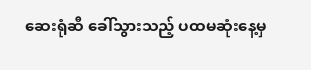ဆေးရုံဆီ ခေါ်သွားသည့် ပထမဆုံးနေ့မှ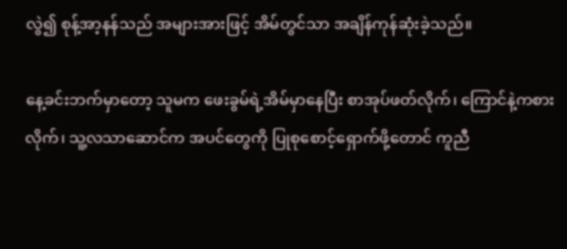လွဲ၍ စုန့်အာ့နန်သည် အများအားဖြင့် အိမ်တွင်သာ အချိန်ကုန်ဆုံးခဲ့သည်။

နေ့ခင်းဘက်မှာတော့ သူမက ဖေးခွမ်ရဲ့အိမ်မှာနေပြီး စာအုပ်ဖတ်လိုက်၊ ကြောင်နဲ့ကစားလိုက်၊ သူ့လသာဆောင်က အပင်တွေကို ပြုစုစောင့်ရှောက်ဖို့တောင် ကူညီ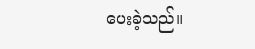ပေးခဲ့သည်။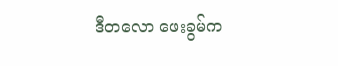ဒီတလော ဖေးခွမ်က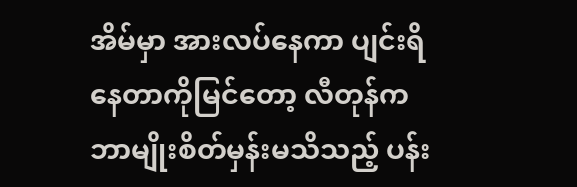အိမ်မှာ အားလပ်‌နေကာ ပျင်းရိနေတာကိုမြင်တော့ လီတုန်က ဘာမျိုးစိတ်မှန်းမသိသည့် ပန်း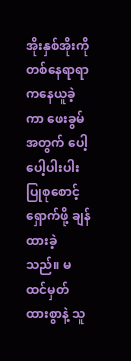အိုးနှစ်အိုးကို တစ်နေရာရာကနေယူခဲ့ကာ ဖေးခွမ် အတွက် ပေါ့ပေါ့ပါးပါး ပြုစုစောင့်ရှောက်ဖို့ ချန်ထားခဲ့သည်။ မထင်မှတ်ထားစွာနဲ့ သူ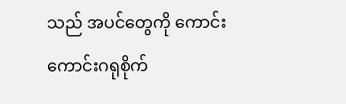သည် အပင်‌တွေကို ကောင်းကောင်းဂရုစိုက်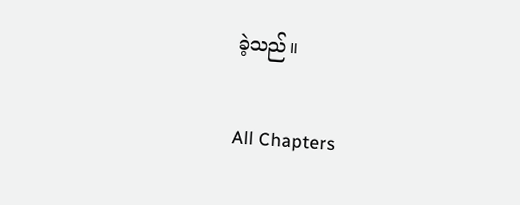ခဲ့သည်။

All Chapters